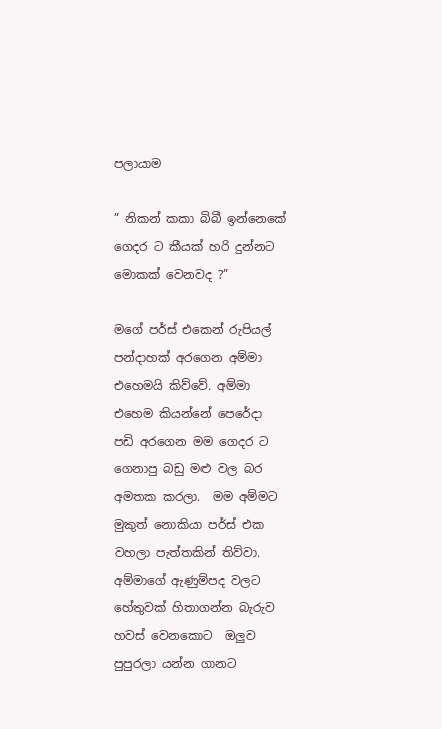පලායාම

” නිකන් කකා බිබී ඉන්නෙකේ ගෙදර ට කීයක් හරි දුන්නට මොකක් වෙනවද ?”

මගේ පර්ස් එකෙන් රුපියල් පන්දාහක් අරගෙන අම්මා එහෙමයි කිව්වේ. අම්මා එහෙම කියන්නේ පෙරේදා  පඩි අරගෙන මම ගෙදර ට ගෙනාපු බඩු මළු වල බර අමතක කරලා.  මම අම්මට මුකුත් නොකියා පර්ස් එක වහලා පැත්තකින් තිව්වා.  අම්මාගේ ඇණුම්පද වලට හේතුවක් හිතාගන්න බැරුව  හවස් වෙනකොට  ඔලුව පුපුරලා යන්න ගානට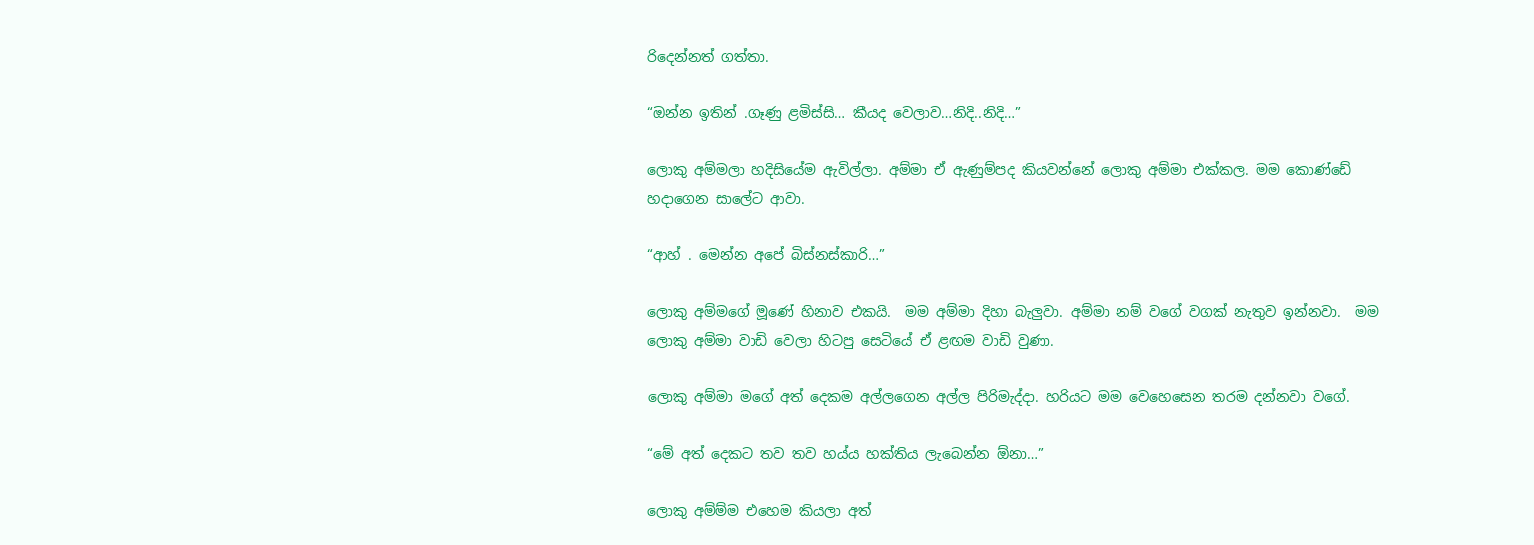රිදෙන්නත් ගත්තා.

“ඔන්න ඉතින් .ගෑණු ළමිස්සි… කීයද වෙලාව…නිදි..නිදි…”

ලොකු අම්මලා හදිසියේම ඇවිල්ලා. අම්මා ඒ ඇණුම්පද කියවන්නේ ලොකු අම්මා එක්කල. මම කොණ්ඩේ හදාගෙන සාලේට ආවා.

“ආහ් . මෙන්න අපේ බිස්නස්කාරි…”

ලොකු අම්මගේ මූණේ හිනාව එකයි.  මම අම්මා දිහා බැලුවා. අම්මා නම් වගේ වගක් නැතුව ඉන්නවා.  මම ලොකු අම්මා වාඩි වෙලා හිටපු සෙටියේ ඒ ළඟම වාඩි වුණා.

ලොකු අම්මා මගේ අත් දෙකම අල්ලගෙන අල්ල පිරිමැද්දා. හරියට මම වෙහෙසෙන තරම දන්නවා වගේ.

“මේ අත් දෙකට තව තව හය්ය හක්තිය ලැබෙන්න ඕනා…”

ලොකු අම්ම්ම එහෙම කියලා අත්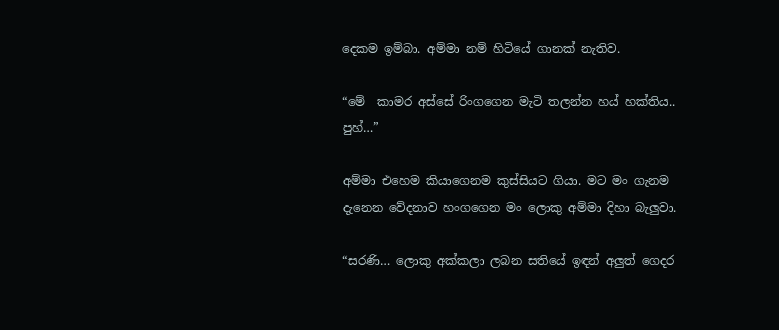දෙකම ඉම්බා. අම්මා නම් හිටියේ ගානක් නැතිව.

“මේ  කාමර අස්සේ රිංගගෙන මැටි තලන්න හය් හක්තිය.. පුහ්…”

අම්මා එහෙම කියාගෙනම කුස්සියට ගියා. මට මං ගැනම දැනෙන වේදනාව හංගගෙන මං ලොකු අම්මා දිහා බැලුවා.

“සරණි… ලොකු අක්කලා ලබන සතියේ ඉඳන් අලුත් ගෙදර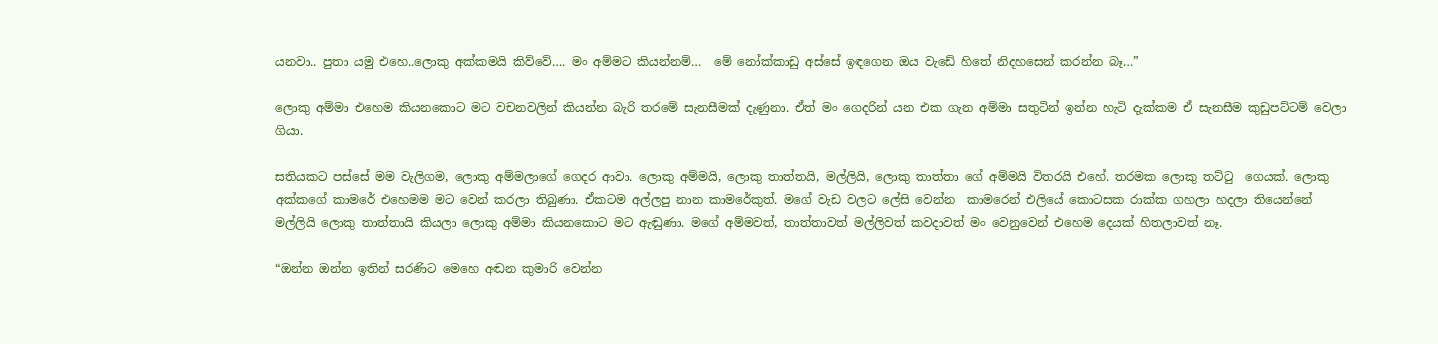යනවා.. පුතා යමු එහෙ..ලොකු අක්කමයි කිව්වේ…. මං අම්මට කියන්නම්…  මේ නෝක්කාඩු අස්සේ ඉඳගෙන ඔය වැඩේ හිතේ නිදහසෙන් කරන්න බෑ…”

ලොකු අම්මා එහෙම කියනකොට මට වචනවලින් කියන්න බැරි තරමේ සැනසීමක් දැණුනා. ඒත් මං ගෙදරින් යන එක ගැන අම්මා සතුටින් ඉන්න හැටි දැක්කම ඒ සැනසීම කුඩුපට්ටම් වෙලා ගියා.

සතියකට පස්සේ මම වැලිගම, ලොකු අම්මලාගේ ගෙදර ආවා. ලොකු අම්මයි, ලොකු තාත්තයි, මල්ලියි, ලොකු තාත්තා ගේ අම්මයි විතරයි එහේ. තරමක ලොකු තට්ටු  ගෙයක්. ලොකු අක්කගේ කාමරේ එහෙමම මට වෙන් කරලා තිබුණා. ඒකටම අල්ලපු නාන කාමරේකුත්. මගේ වැඩ වලට ලේසි වෙන්න  කාමරෙන් එලියේ කොටසක රාක්ක ගහලා හදලා තියෙන්නේ මල්ලියි ලොකු තාත්තායි කියලා ලොකු අම්මා කියනකොට මට ඇඬුණා. මගේ අම්මවත්, තාත්තාවත් මල්ලිවත් කවදාවත් මං වෙනුවෙන් එහෙම දෙයක් හිතලාවත් නෑ.

“ඔන්න ඔන්න ඉතින් සරණිට මෙහෙ අඬන කුමාරි වෙන්න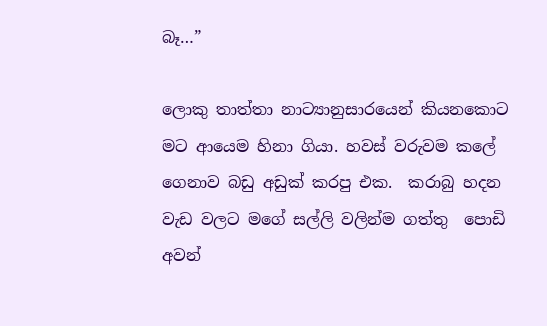බෑ…”

ලොකු තාත්තා නාට්‍යානුසාරයෙන් කියනකොට මට ආයෙම හිනා ගියා. හවස් වරුවම කලේ ගෙනාව බඩු අඩුක් කරපු එක.  කරාබු හදන වැඩ වලට මගේ සල්ලි වලින්ම ගත්තු  පොඩි අවන්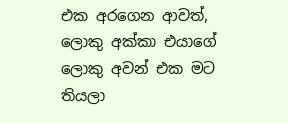එක අරගෙන ආවත්, ලොකු අක්කා එයාගේ ලොකු අවන් එක මට තියලා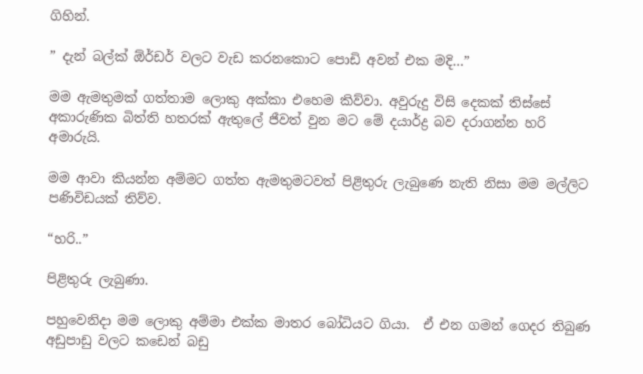ගිහින්.

” දැන් බල්ක් ඕර්ඩර් වලට වැඩ කරනකොට පොඩි අවන් එක මදි…”

මම ඇමතුමක් ගත්තාම ලොකු අක්කා එහෙම කිව්වා. අවුරුදු විසි දෙකක් තිස්සේ අකාරුණික බිත්ති හතරක් ඇතුලේ ජීවත් වුන මට මේ දයාර්ද්‍ර බව දරාගන්න හරි අමාරුයි.

මම ආවා කියන්න අම්මට ගත්ත ඇමතුමටවත් පිළිතුරු ලැබුණෙ නැති නිසා මම මල්ලිට පණිවිඩයක් තිව්ව.

“හරි..”

පිළිතුරු ලැබුණා.

පහුවෙනිදා මම ලොකු අම්මා එක්ක මාතර බෝධියට ගියා.  ඒ එන ගමන් ගෙදර තිබුණ අඩුපාඩු වලට කඩෙන් බඩු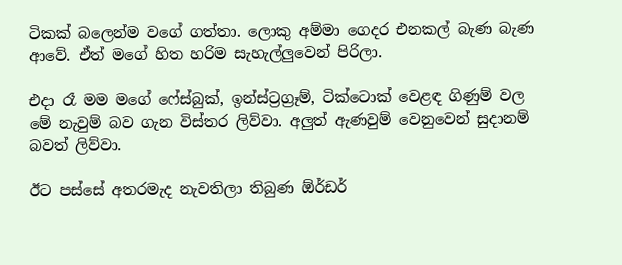ටිකක් බලෙන්ම වගේ ගත්තා. ලොකු අම්මා ගෙදර එනකල් බැණ බැණ ආවේ. ඒත් මගේ හිත හරිම සැහැල්ලුවෙන් පිරිලා.

එදා රෑ මම මගේ ෆේස්බුක්, ඉන්ස්ට්‍රග්‍රෑම්, ටික්ටොක් වෙළඳ ගිණුම් වල මේ නැවුම් බව ගැන විස්තර ලිව්වා. අලුත් ඇණවුම් වෙනුවෙන් සුදානම් බවත් ලිව්වා.

ඊට පස්සේ අතරමැද නැවතිලා තිබුණ ඕර්ඩර්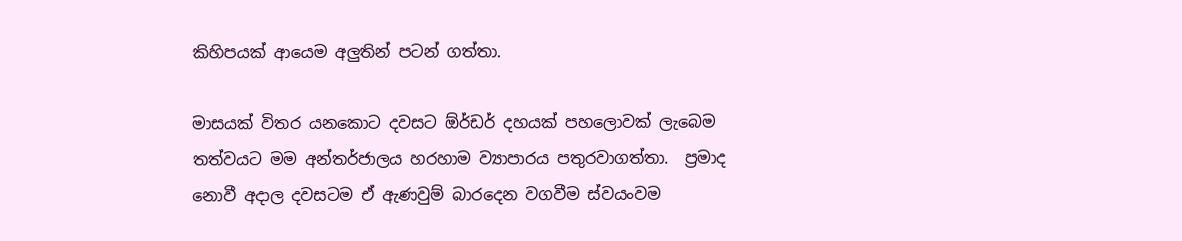කිහිපයක් ආයෙම අලුතින් පටන් ගත්තා.

මාසයක් විතර යනකොට දවසට ඕර්ඩර් දහයක් පහලොවක් ලැබෙම තත්වයට මම අන්තර්ජාලය හරහාම ව්‍යාපාරය පතුරවාගත්තා.  ප්‍රමාද නොවී අදාල දවසටම ඒ ඇණවුම් බාරදෙන වගවීම ස්වයංවම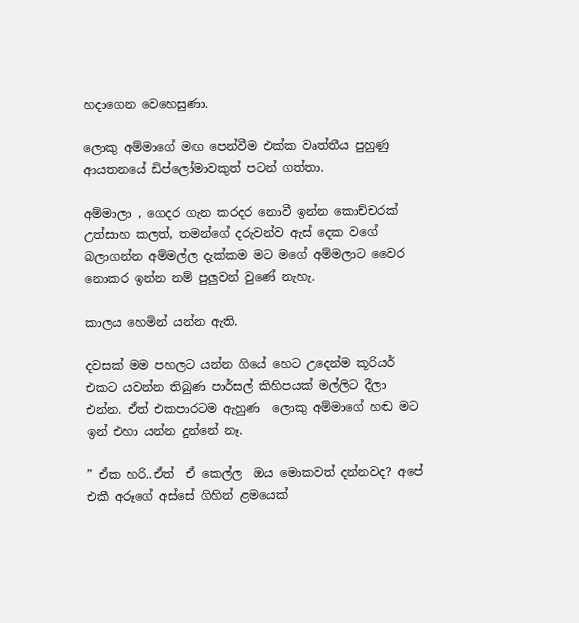හදාගෙන වෙහෙසුණා.

ලොකු අම්මාගේ මඟ පෙන්වීම එක්ක වෘත්තීය පුහුණු ආයතනයේ ඩිප්ලෝමාවකුත් පටන් ගත්තා.

අම්මාලා , ගෙදර ගැන කරදර නොවී ඉන්න කොච්චරක් උත්සාහ කලත්, තමන්ගේ දරුවන්ව ඇස් දෙක වගේ බලාගන්න අම්මල්ල දැක්කම මට මගේ අම්මලාට වෛර නොකර ඉන්න නම් පුලුවන් වුණේ නැහැ.

කාලය හෙමින් යන්න ඇති.

දවසක් මම පහලට යන්න ගියේ හෙට උදෙන්ම කූරියර් එකට යවන්න තිබුණ පාර්සල් කිහිපයක් මල්ලිට දීලා එන්න. ඒත් එකපාරටම ඇහුණ  ලොකු අම්මාගේ හඬ මට ඉන් එහා යන්න දුන්නේ නෑ.

” ඒක හරි..ඒත්  ඒ කෙල්ල  ඔය මොකවත් දන්නවද? අපේ එකී අරූගේ අස්සේ ගිහින් ළමයෙක්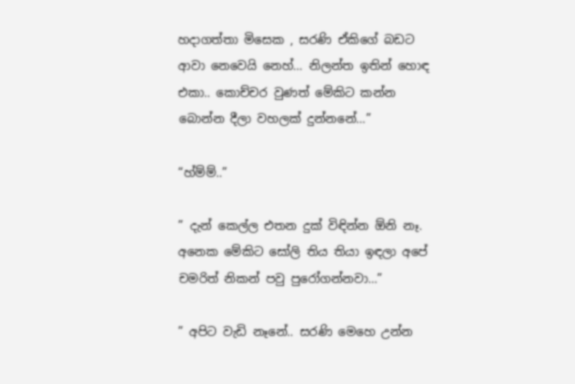හදාගත්තා මිසෙක , සරණි ඒකිගේ බඩට ආවා නෙවෙයි නෙහ්… නිලන්ත ඉතින් හොඳ එකා.. කොච්චර වුණත් මේකිට කන්න බොන්න දීලා වහලක් දුන්නනේ…”

“හ්ම්ම්..”

” දැන් කෙල්ල එතන දුක් විඳින්න ඕනි නෑ. අනෙක මේකිට සෝලි තිය තියා ඉඳලා අපේ චමරිත් නිකන් පවු පුරෝගන්නවා…”

” අපිට වැඩි නෑනේ.. සරණි මෙහෙ උන්න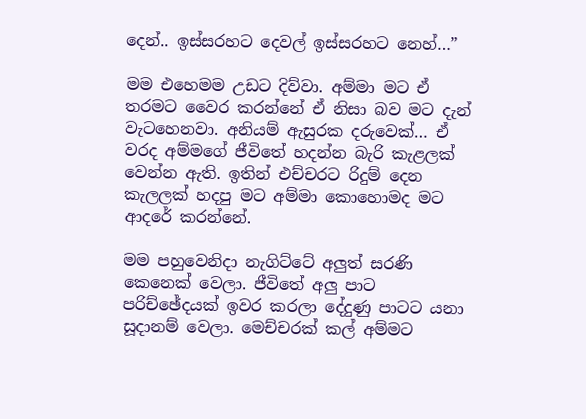දෙන්.. ඉස්සරහට දෙවල් ඉස්සරහට නෙහ්…”

මම එහෙමම උඩට දිව්වා. අම්මා මට ඒ තරමට වෛර කරන්නේ ඒ නිසා බව මට දැන් වැටහෙනවා. අනියම් ඇසුරක දරුවෙක්… ඒ වරද අම්මගේ ජීවිතේ හදන්න බැරි කැළලක් වෙන්න ඇති. ඉතින් එච්චරට රිදුම් දෙන කැලලක් හදපු මට අම්මා කොහොමද මට ආදරේ කරන්නේ.

මම පහුවෙනිදා නැගිට්ටේ අලුත් සරණි කෙනෙක් වෙලා. ජීවිතේ අලු පාට පරිච්ඡේදයක් ඉවර කරලා දේදුණු පාටට යනා සූදානම් වෙලා. මෙච්චරක් කල් අම්මට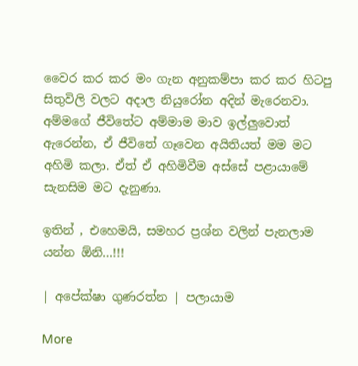වෛර කර කර මං ගැන අනුකම්පා කර කර හිටපු සිතුවිලි වලට අදාල නියුරෝන අදින් මැරෙනවා. අම්මගේ ජීවිතේට අම්මාම මාව ඉල්ලුවොත් ඇරෙන්න, ඒ ජීවිතේ ගෑවෙන අයිතියත් මම මට අහිමි කලා. ඒත් ඒ අහිමිවීම අස්සේ පළායාමේ සැනසිම මට දැනුණා.

ඉතින් , එහෙමයි, සමහර ප්‍රශ්න වලින් පැනලාම යන්න ඕනි…!!!

| අපේක්ෂා ගුණරත්න | පලායාම

More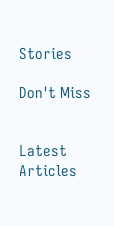Stories

Don't Miss


Latest Articles